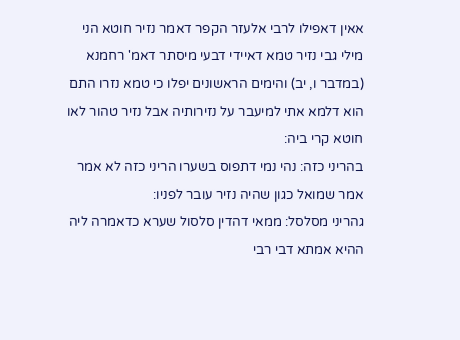אאין דאפילו לרבי אלעזר הקפר דאמר נזיר חוטא הני מילי גבי נזיר טמא דאיידי דבעי מיסתר דאמ' רחמנא (במדבר ו, יב) והימים הראשונים יפלו כי טמא נזרו התם הוא דלמא אתי למיעבר על נזירותיה אבל נזיר טהור לאו חוטא קרי ביה:
בהריני כזה: נהי נמי דתפוס בשערו הריני כזה לא אמר אמר שמואל כגון שהיה נזיר עובר לפניו:
גהריני מסלסל: ממאי דהדין סלסול שערא כדאמרה ליה ההיא אמתא דבי רבי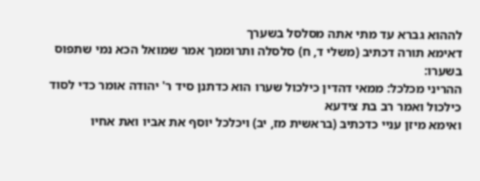לההוא גברא עד מתי אתה מסלסל בשערך
דאימא תורה דכתיב (משלי ד, ח) סלסלה ותרוממך אמר שמואל הכא נמי שתפוס בשערו:
ההריני מכלכל: ממאי דהדין כילכול שערו הוא כדתנן סיד ר' יהודה אומר כדי לסוד כילכול ואמר רב בת צידעא
ואימא מיזן עניי כדכתיב (בראשית מז, יב) ויכלכל יוסף את אביו ואת אחיו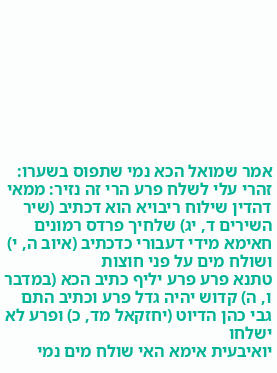אמר שמואל הכא נמי שתפוס בשערו:
זהרי עלי לשלח פרע הרי זה נזיר: ממאי דהדין שילוח ריבויא הוא דכתיב (שיר השירים ד, יג) שלחיך פרדס רמונים
חאימא מידי דעבורי כדכתיב (איוב ה, י) ושולח מים על פני חוצות
טתנא פרע פרע יליף כתיב הכא (במדבר ו, ה) קדוש יהיה גדל פרע וכתיב התם גבי כהן הדיוט (יחזקאל מד, כ) ופרע לא ישלחו
יואיבעית אימא האי שולח מים נמי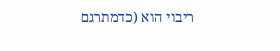ריבוי הוא (כדמתרגם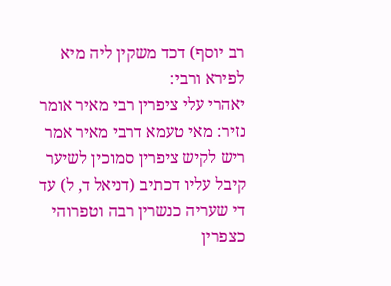רב יוסף) דכד משקין ליה מיא לפירא ורבי:
יאהרי עלי ציפרין רבי מאיר אומר נזיר: מאי טעמא דרבי מאיר אמר ריש לקיש ציפרין סמוכין לשיער קיבל עליו דכתיב (דניאל ד, ל) עד די שעריה כנשרין רבה וטפרוהי כצפרין